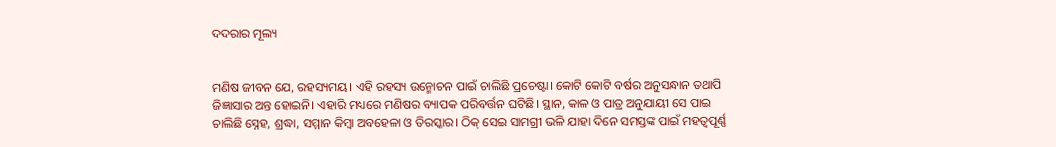ଦଦରାର ମୂଲ୍ୟ


ମଣିଷ ଜୀବନ ଯେ, ରହସ୍ୟମୟ। ଏହି ରହସ୍ୟ ଉନ୍ମୋଚନ ପାଇଁ ଚାଲିଛି ପ୍ରଚେଷ୍ଟା। କୋଟି କୋଟି ବର୍ଷର ଅନୁସନ୍ଧାନ ତଥାପି ଜିଜ୍ଞାସାର ଅନ୍ତ ହୋଇନି। ଏହାରି ମଧ୍ୟରେ ମଣିଷର ବ୍ୟାପକ ପରିବର୍ତ୍ତନ ଘଟିଛି। ସ୍ଥାନ, କାଳ ଓ ପାତ୍ର ଅନୁଯାୟୀ ସେ ପାଇ ଚାଲିଛି ସ୍ନେହ, ଶ୍ରଦ୍ଧା, ସମ୍ମାନ କିମ୍ବା ଅବହେଳା ଓ ତିରସ୍କାର। ଠିକ୍ ସେଇ ସାମଗ୍ରୀ ଭଳି ଯାହା ଦିନେ ସମସ୍ତଙ୍କ ପାଇଁ ମହତ୍ବପୂର୍ଣ୍ଣ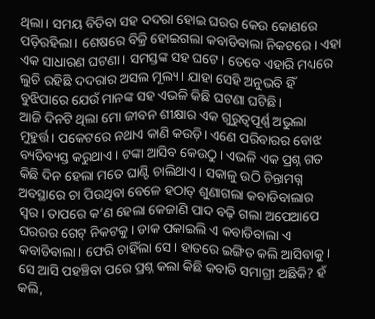ଥିଲା। ସମୟ ବିତିବା ସହ ଦଦରା ହୋଇ ଘରର କେଉ କୋଣରେ ପଡ଼ିରହିଲା। ଶେଷରେ ବିକ୍ରି ହୋଇଗଲା କବାଡିବାଲା ନିକଟରେ। ଏହା ଏକ ସାଧାରଣ ଘଟଣା। ସମସ୍ତଙ୍କ ସହ ଘଟେ। ତେବେ ଏହାରି ମଧ୍ୟରେ ଲୁଚି ରହିଛି ଦଦରାର ଅସଲ ମୂଲ୍ୟ। ଯାହା ସେହି ଅନୁଭବି ହିଁ ବୁଝିପାରେ ଯେଉଁ ମାନଙ୍କ ସହ ଏଭଳି କିଛି ଘଟଣା ଘଟିଛି।
ଆଜି ଦିନଟି ଥିଲା ମୋ ଜୀବନ ଶୀକ୍ଷାର ଏକ ଗୁରୁତ୍ବପୂର୍ଣ୍ଣ ଅଭୁଲା ମୁହୁର୍ତ୍ତ। ପକେଟରେ ନଥାଏ କାଣି କଉଡ଼ି। ଏଣେ ପରିବାରର ବୋଝ ବ୍ୟତିବ୍ୟସ୍ତ କରୁଥାଏ। ଟଙ୍କା ଆସିବ କେଉଠୁ। ଏଭଳି ଏକ ପ୍ରଶ୍ନ ଗତ କିଛି ଦିନ ହେଲା ମତେ ଘାଣ୍ଟି ଚାଲିଥାଏ। ସକାଳୁ ଉଠି ଚିନ୍ତାମଗ୍ନ ଅବସ୍ଥାରେ ଚା ପିଉଥିବା ବେଳେ ହଠାତ୍ ଶୁଣାଗଲା କବାଡିବାଲାର ସ୍ବର। ତାପରେ କ’ଣ ହେଲା କେଜାଣି ପାଦ ବଢ଼ି ଗଲା ଅପେଆପେ ଘରରର ଗେଟ୍ ନିକଟକୁ। ଡାକ ପକାଇଲି ଏ କବାଡିବାଲା ଏ କବାଡିବାଲା। ଫେରି ଚାହିଁଲା ସେ। ହାତରେ ଇଙ୍ଗିତ କଲି ଆସିବାକୁ। ସେ ଆସି ପହଞ୍ଚିବା ପରେ ପ୍ରଶ୍ନ କଲା କିଛି କବାଡି ସମାଗ୍ରୀ ଅଛିକି? ହଁ କଲି,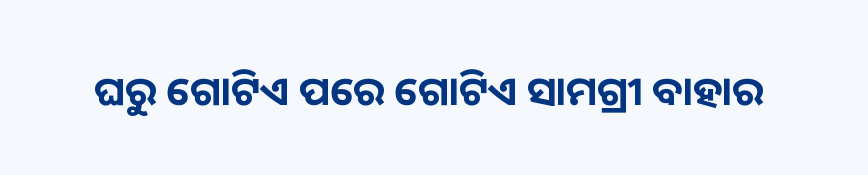ଘରୁ ଗୋଟିଏ ପରେ ଗୋଟିଏ ସାମଗ୍ରୀ ବାହାର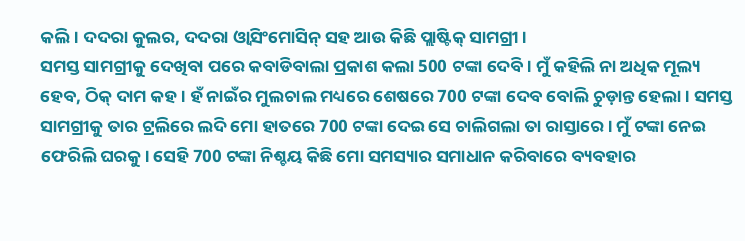କଲି। ଦଦରା କୁଲର, ଦଦରା ଓ୍ବାସିଂମୋସିନ୍ ସହ ଆଉ କିଛି ପ୍ଲାଷ୍ଟିକ୍ ସାମଗ୍ରୀ।
ସମସ୍ତ ସାମଗ୍ରୀକୁ ଦେଖିବା ପରେ କବାଡିବାଲା ପ୍ରକାଶ କଲା 500 ଟଙ୍କା ଦେବି। ମୁଁ କହିଲି ନା ଅଧିକ ମୂଲ୍ୟ ହେବ, ଠିକ୍ ଦାମ କହ। ହଁ ନାଇଁର ମୁଲଚାଲ ମଧ୍ୟରେ ଶେଷରେ 700 ଟଙ୍କା ଦେବ ବୋଲି ଚୁଡ଼ାନ୍ତ ହେଲା। ସମସ୍ତ ସାମଗ୍ରୀକୁ ତାର ଟ୍ରଲିରେ ଲଦି ମୋ ହାତରେ 700 ଟଙ୍କା ଦେଇ ସେ ଚାଲିଗଲା ତା ରାସ୍ତାରେ। ମୁଁ ଟଙ୍କା ନେଇ ଫେରିଲି ଘରକୁ। ସେହି 700 ଟଙ୍କା ନିଶ୍ଚୟ କିଛି ମୋ ସମସ୍ୟାର ସମାଧାନ କରିବାରେ ବ୍ୟବହାର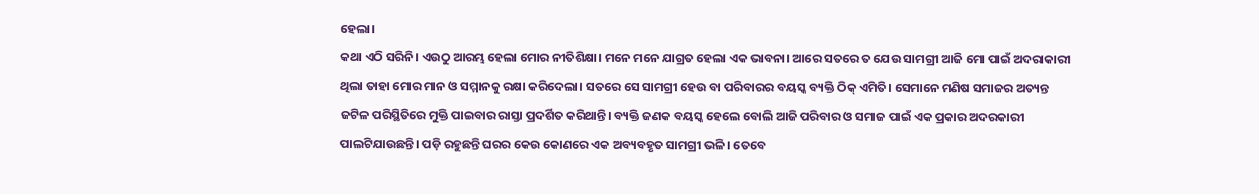ହେଲା।
କଥା ଏଠି ସରିନି। ଏଉଠୁ ଆରମ୍ଭ ହେଲା ମୋର ନୀତିଶିକ୍ଷା। ମନେ ମନେ ଯାଗ୍ରତ ହେଲା ଏକ ଭାବନା। ଆରେ ସତରେ ତ ଯେଉ ସାମଗ୍ରୀ ଆଜି ମୋ ପାଇଁ ଅଦରାକାରୀ ଥିଲା ତାହା ମୋର ମାନ ଓ ସମ୍ମାନକୁ ରକ୍ଷା କରିଦେଲା। ସତରେ ସେ ସାମଗ୍ରୀ ହେଉ ବା ପରିବାରର ବୟସ୍କ ବ୍ୟକ୍ତି ଠିକ୍ ଏମିତି। ସେମାନେ ମଣିଷ ସମାଜର ଅତ୍ୟନ୍ତ ଜଟିଳ ପରିସ୍ଥିତିରେ ମୁକ୍ତି ପାଇବାର ରାସ୍ତା ପ୍ରଦର୍ଶିତ କରିଥାନ୍ତି। ବ୍ୟକ୍ତି ଜଣକ ବୟସ୍କ ହେଲେ ବୋଲି ଆଜି ପରିବାର ଓ ସମାଜ ପାଇଁ ଏକ ପ୍ରକାର ଅଦରକାରୀ ପାଲଟିଯାଉଛନ୍ତି। ପଡ଼ି ରହୁଛନ୍ତି ଘରର କେଉ କୋଣରେ ଏକ ଅବ୍ୟବହୃତ ସାମଗ୍ରୀ ଭଳି। ତେବେ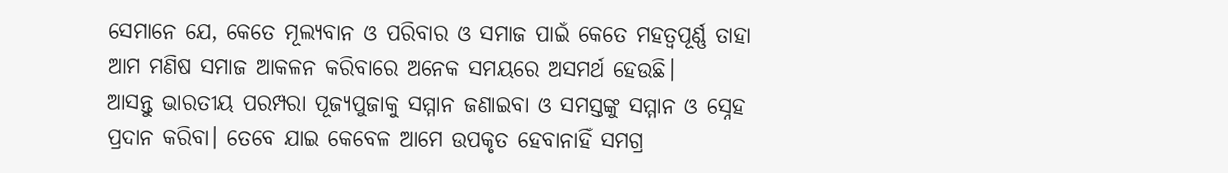ସେମାନେ ଯେ, କେତେ ମୂଲ୍ୟବାନ ଓ ପରିବାର ଓ ସମାଜ ପାଇଁ କେତେ ମହତ୍ବପୂର୍ଣ୍ଣ ତାହା ଆମ ମଣିଷ ସମାଜ ଆକଳନ କରିବାରେ ଅନେକ ସମୟରେ ଅସମର୍ଥ ହେଉଛି।
ଆସନ୍ତୁ ଭାରତୀୟ ପରମ୍ପରା ପୂଜ୍ୟପୁଜାକୁ ସମ୍ମାନ ଜଣାଇବା ଓ ସମସ୍ତଙ୍କୁ ସମ୍ମାନ ଓ ସ୍ନେହ ପ୍ରଦାନ କରିବା। ତେବେ ଯାଇ କେବେଳ ଆମେ ଉପକୃତ ହେବାନାହିଁ ସମଗ୍ର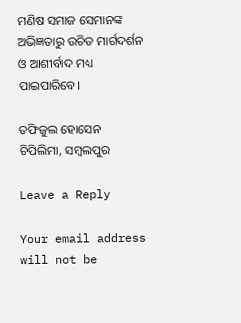ମଣିଷ ସମାଜ ସେମାନଙ୍କ ଅଭିଜ୍ଞତାରୁ ଉଚିତ ମାର୍ଗଦର୍ଶନ ଓ ଆଶୀର୍ବାଦ ମଧ୍ୟ ପାଇପାରିବେ।

ତଫିଜୁଲ ହୋସେନ
ଚିପିଲିମା, ସମ୍ବଲପୁର

Leave a Reply

Your email address will not be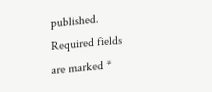published. Required fields are marked *